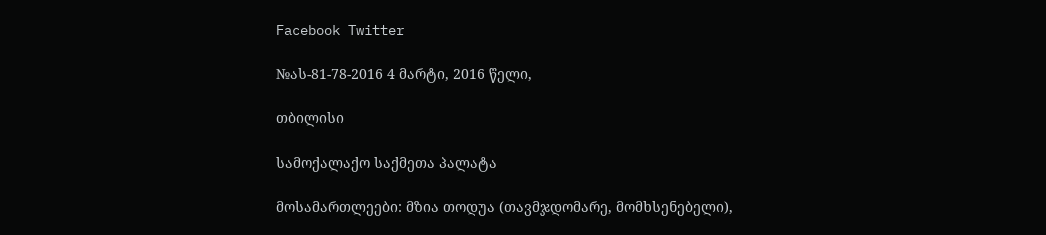Facebook Twitter

№ას-81-78-2016 4 მარტი, 2016 წელი,

თბილისი

სამოქალაქო საქმეთა პალატა

მოსამართლეები: მზია თოდუა (თავმჯდომარე, მომხსენებელი),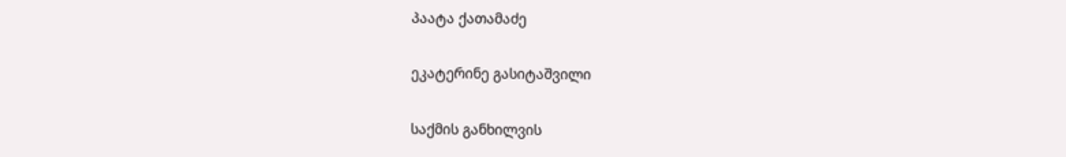პაატა ქათამაძე

ეკატერინე გასიტაშვილი

საქმის განხილვის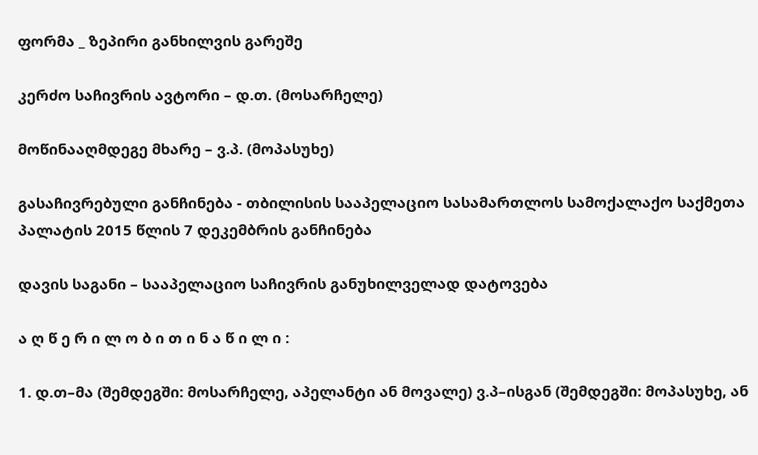ფორმა _ ზეპირი განხილვის გარეშე

კერძო საჩივრის ავტორი – დ.თ. (მოსარჩელე)

მოწინააღმდეგე მხარე – ვ.პ. (მოპასუხე)

გასაჩივრებული განჩინება - თბილისის სააპელაციო სასამართლოს სამოქალაქო საქმეთა პალატის 2015 წლის 7 დეკემბრის განჩინება

დავის საგანი – სააპელაციო საჩივრის განუხილველად დატოვება

ა ღ წ ე რ ი ლ ო ბ ი თ ი ნ ა წ ი ლ ი :

1. დ.თ–მა (შემდეგში: მოსარჩელე, აპელანტი ან მოვალე) ვ.პ–ისგან (შემდეგში: მოპასუხე, ან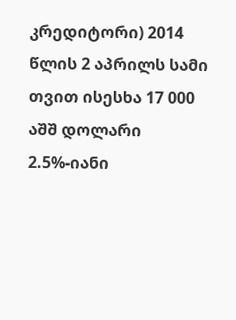კრედიტორი) 2014 წლის 2 აპრილს სამი თვით ისესხა 17 000 აშშ დოლარი 2.5%-იანი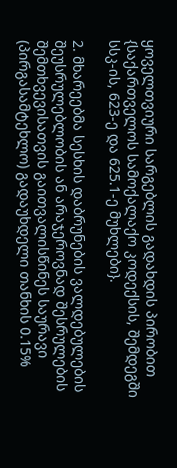ყოველთვიური სარგებლის გადახდის პირობით {საქართველოს სამოქალაქო კოდექსის, შემდეგში სსკ-ის, 623-ე და 625.1-ე მუხლები}.

2. მხარეებმა სესხის დაბრუნების ვალდებულების შეუსრულებლობის ან არაჯეროვნად შესრულების შემთხვევისათვის გაითვალისწინეს საურავი (პირგასამტეხლო) გადაუხდელი თანხის 0.15%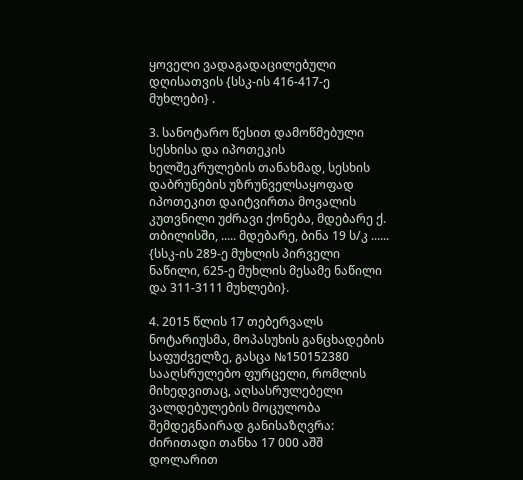ყოველი ვადაგადაცილებული დღისათვის {სსკ-ის 416-417-ე მუხლები} .

3. სანოტარო წესით დამოწმებული სესხისა და იპოთეკის ხელშეკრულების თანახმად, სესხის დაბრუნების უზრუნველსაყოფად იპოთეკით დაიტვირთა მოვალის კუთვნილი უძრავი ქონება, მდებარე ქ. თბილისში, ..... მდებარე, ბინა 19 ს/კ ...... {სსკ-ის 289-ე მუხლის პირველი ნაწილი, 625-ე მუხლის მესამე ნაწილი და 311-3111 მუხლები}.

4. 2015 წლის 17 თებერვალს ნოტარიუსმა, მოპასუხის განცხადების საფუძველზე, გასცა №150152380 სააღსრულებო ფურცელი, რომლის მიხედვითაც, აღსასრულებელი ვალდებულების მოცულობა შემდეგნაირად განისაზღვრა: ძირითადი თანხა 17 000 აშშ დოლარით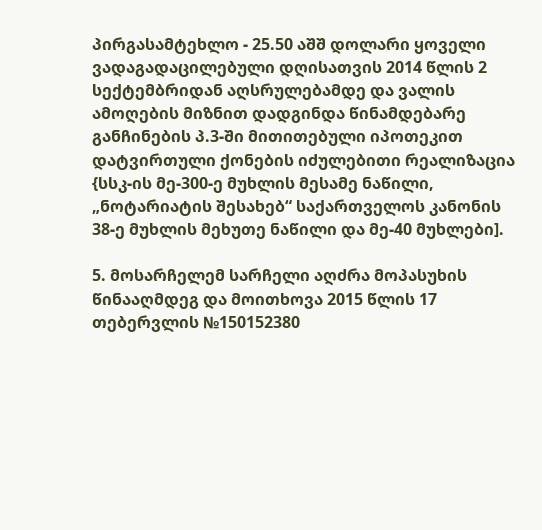პირგასამტეხლო - 25.50 აშშ დოლარი ყოველი ვადაგადაცილებული დღისათვის 2014 წლის 2 სექტემბრიდან აღსრულებამდე და ვალის ამოღების მიზნით დადგინდა წინამდებარე განჩინების პ.3-ში მითითებული იპოთეკით დატვირთული ქონების იძულებითი რეალიზაცია {სსკ-ის მე-300-ე მუხლის მესამე ნაწილი, „ნოტარიატის შესახებ“ საქართველოს კანონის 38-ე მუხლის მეხუთე ნაწილი და მე-40 მუხლები].

5. მოსარჩელემ სარჩელი აღძრა მოპასუხის წინააღმდეგ და მოითხოვა 2015 წლის 17 თებერვლის №150152380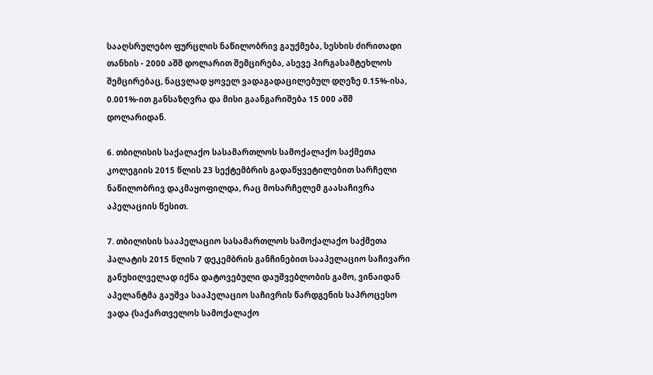სააღსრულებო ფურცლის ნაწილობრივ გაუქმება, სესხის ძირითადი თანხის - 2000 აშშ დოლარით შემცირება, ასევე პირგასამტეხლოს შემცირებაც, ნაცვლად ყოველ ვადაგადაცილებულ დღეზე 0.15%-ისა, 0.001%-ით განსაზღვრა და მისი გაანგარიშება 15 000 აშშ დოლარიდან.

6. თბილისის საქალაქო სასამართლოს სამოქალაქო საქმეთა კოლეგიის 2015 წლის 23 სექტემბრის გადაწყვეტილებით სარჩელი ნაწილობრივ დაკმაყოფილდა, რაც მოსარჩელემ გაასაჩივრა აპელაციის წესით.

7. თბილისის სააპელაციო სასამართლოს სამოქალაქო საქმეთა პალატის 2015 წლის 7 დეკემბრის განჩინებით სააპელაციო საჩივარი განუხილველად იქნა დატოვებული დაუშვებლობის გამო, ვინაიდან აპელანტმა გაუშვა სააპელაციო საჩივრის წარდგენის საპროცესო ვადა {საქართველოს სამოქალაქო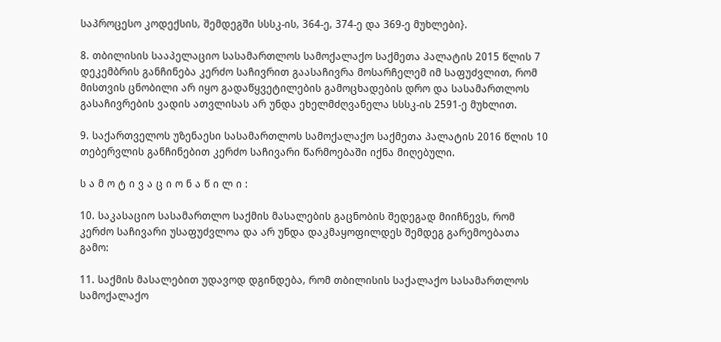საპროცესო კოდექსის, შემდეგში სსსკ-ის, 364-ე, 374-ე და 369-ე მუხლები}.

8. თბილისის სააპელაციო სასამართლოს სამოქალაქო საქმეთა პალატის 2015 წლის 7 დეკემბრის განჩინება კერძო საჩივრით გაასაჩივრა მოსარჩელემ იმ საფუძვლით, რომ მისთვის ცნობილი არ იყო გადაწყვეტილების გამოცხადების დრო და სასამართლოს გასაჩივრების ვადის ათვლისას არ უნდა ეხელმძღვანელა სსსკ-ის 2591-ე მუხლით.

9. საქართველოს უზენაესი სასამართლოს სამოქალაქო საქმეთა პალატის 2016 წლის 10 თებერვლის განჩინებით კერძო საჩივარი წარმოებაში იქნა მიღებული.

ს ა მ ო ტ ი ვ ა ც ი ო ნ ა წ ი ლ ი :

10. საკასაციო სასამართლო საქმის მასალების გაცნობის შედეგად მიიჩნევს, რომ კერძო საჩივარი უსაფუძვლოა და არ უნდა დაკმაყოფილდეს შემდეგ გარემოებათა გამო:

11. საქმის მასალებით უდავოდ დგინდება, რომ თბილისის საქალაქო სასამართლოს სამოქალაქო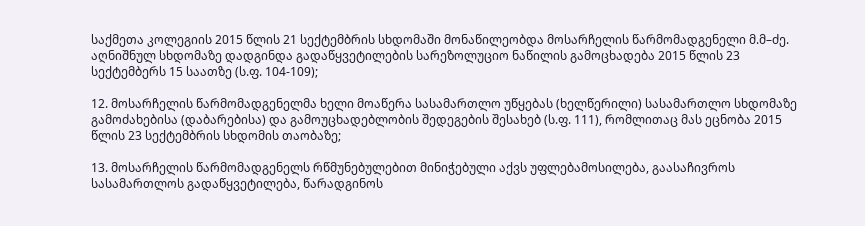საქმეთა კოლეგიის 2015 წლის 21 სექტემბრის სხდომაში მონაწილეობდა მოსარჩელის წარმომადგენელი მ.მ–ძე. აღნიშნულ სხდომაზე დადგინდა გადაწყვეტილების სარეზოლუციო ნაწილის გამოცხადება 2015 წლის 23 სექტემბერს 15 საათზე (ს.ფ. 104-109);

12. მოსარჩელის წარმომადგენელმა ხელი მოაწერა სასამართლო უწყებას (ხელწერილი) სასამართლო სხდომაზე გამოძახებისა (დაბარებისა) და გამოუცხადებლობის შედეგების შესახებ (ს.ფ. 111), რომლითაც მას ეცნობა 2015 წლის 23 სექტემბრის სხდომის თაობაზე;

13. მოსარჩელის წარმომადგენელს რწმუნებულებით მინიჭებული აქვს უფლებამოსილება, გაასაჩივროს სასამართლოს გადაწყვეტილება, წარადგინოს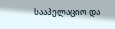სააპელაციო და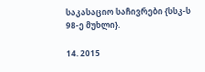საკასაციო საჩივრები {სსკ-ს 98-ე მუხლი}.

14. 2015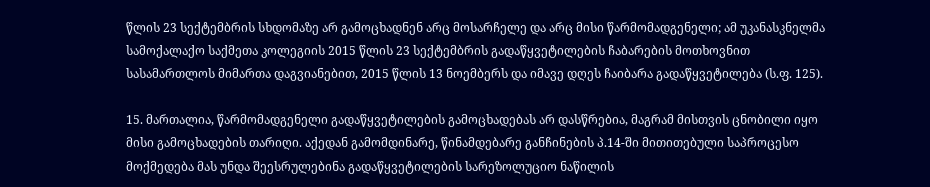წლის 23 სექტემბრის სხდომაზე არ გამოცხადნენ არც მოსარჩელე და არც მისი წარმომადგენელი; ამ უკანასკნელმა სამოქალაქო საქმეთა კოლეგიის 2015 წლის 23 სექტემბრის გადაწყვეტილების ჩაბარების მოთხოვნით სასამართლოს მიმართა დაგვიანებით, 2015 წლის 13 ნოემბერს და იმავე დღეს ჩაიბარა გადაწყვეტილება (ს.ფ. 125).

15. მართალია, წარმომადგენელი გადაწყვეტილების გამოცხადებას არ დასწრებია, მაგრამ მისთვის ცნობილი იყო მისი გამოცხადების თარიღი. აქედან გამომდინარე, წინამდებარე განჩინების პ.14-ში მითითებული საპროცესო მოქმედება მას უნდა შეესრულებინა გადაწყვეტილების სარეზოლუციო ნაწილის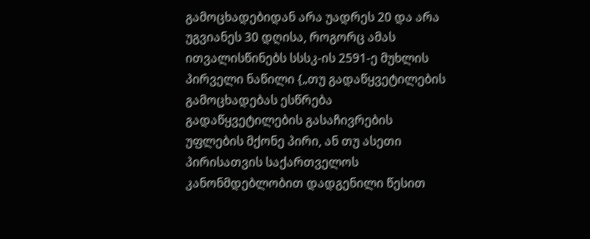გამოცხადებიდან არა უადრეს 20 და არა უგვიანეს 30 დღისა, როგორც ამას ითვალისწინებს სსსკ-ის 2591-ე მუხლის პირველი ნაწილი {„თუ გადაწყვეტილების გამოცხადებას ესწრება გადაწყვეტილების გასაჩივრების უფლების მქონე პირი, ან თუ ასეთი პირისათვის საქართველოს კანონმდებლობით დადგენილი წესით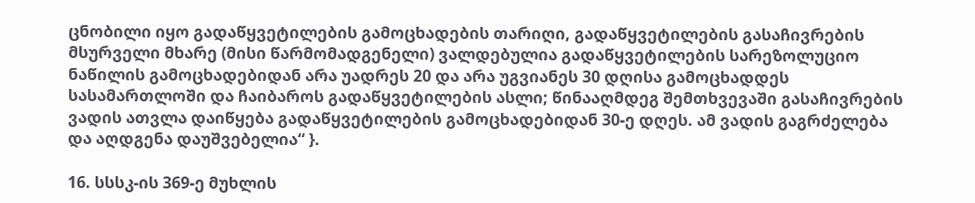ცნობილი იყო გადაწყვეტილების გამოცხადების თარიღი, გადაწყვეტილების გასაჩივრების მსურველი მხარე (მისი წარმომადგენელი) ვალდებულია გადაწყვეტილების სარეზოლუციო ნაწილის გამოცხადებიდან არა უადრეს 20 და არა უგვიანეს 30 დღისა გამოცხადდეს სასამართლოში და ჩაიბაროს გადაწყვეტილების ასლი; წინააღმდეგ შემთხვევაში გასაჩივრების ვადის ათვლა დაიწყება გადაწყვეტილების გამოცხადებიდან 30-ე დღეს. ამ ვადის გაგრძელება და აღდგენა დაუშვებელია“ }.

16. სსსკ-ის 369-ე მუხლის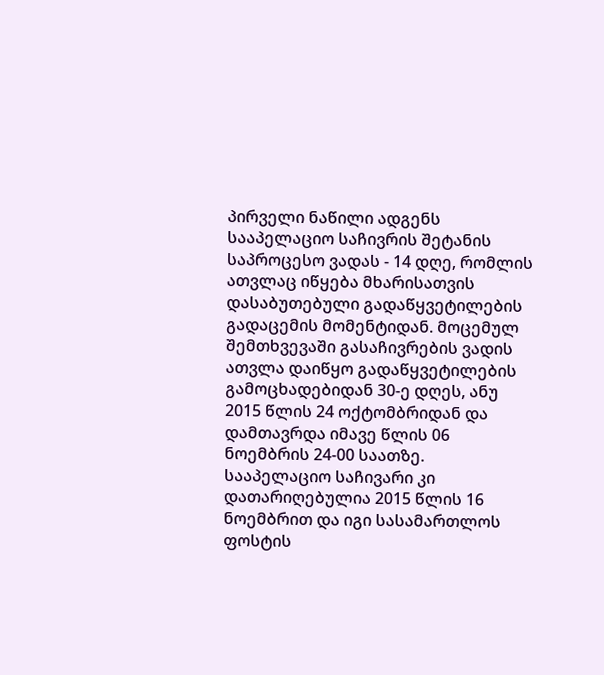პირველი ნაწილი ადგენს სააპელაციო საჩივრის შეტანის საპროცესო ვადას - 14 დღე, რომლის ათვლაც იწყება მხარისათვის დასაბუთებული გადაწყვეტილების გადაცემის მომენტიდან. მოცემულ შემთხვევაში გასაჩივრების ვადის ათვლა დაიწყო გადაწყვეტილების გამოცხადებიდან 30-ე დღეს, ანუ 2015 წლის 24 ოქტომბრიდან და დამთავრდა იმავე წლის 06 ნოემბრის 24-00 საათზე. სააპელაციო საჩივარი კი დათარიღებულია 2015 წლის 16 ნოემბრით და იგი სასამართლოს ფოსტის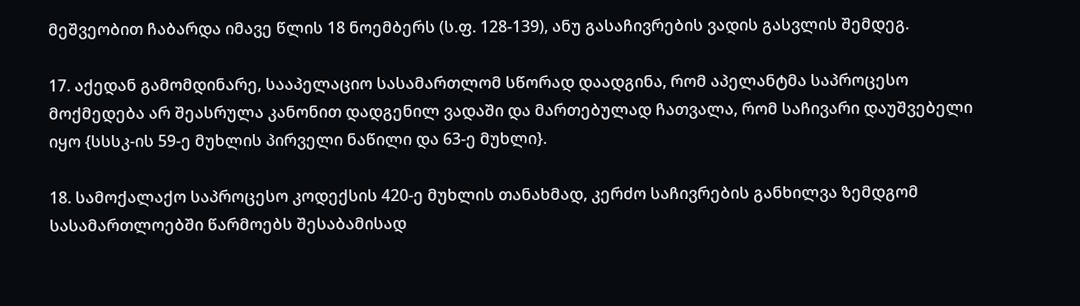მეშვეობით ჩაბარდა იმავე წლის 18 ნოემბერს (ს.ფ. 128-139), ანუ გასაჩივრების ვადის გასვლის შემდეგ.

17. აქედან გამომდინარე, სააპელაციო სასამართლომ სწორად დაადგინა, რომ აპელანტმა საპროცესო მოქმედება არ შეასრულა კანონით დადგენილ ვადაში და მართებულად ჩათვალა, რომ საჩივარი დაუშვებელი იყო {სსსკ-ის 59-ე მუხლის პირველი ნაწილი და 63-ე მუხლი}.

18. სამოქალაქო საპროცესო კოდექსის 420-ე მუხლის თანახმად, კერძო საჩივრების განხილვა ზემდგომ სასამართლოებში წარმოებს შესაბამისად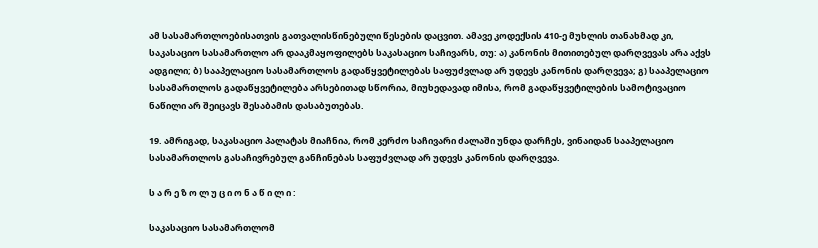ამ სასამართლოებისათვის გათვალისწინებული წესების დაცვით. ამავე კოდექსის 410-ე მუხლის თანახმად კი, საკასაციო სასამართლო არ დააკმაყოფილებს საკასაციო საჩივარს, თუ: ა) კანონის მითითებულ დარღვევას არა აქვს ადგილი; ბ) სააპელაციო სასამართლოს გადაწყვეტილებას საფუძვლად არ უდევს კანონის დარღვევა; გ) სააპელაციო სასამართლოს გადაწყვეტილება არსებითად სწორია, მიუხედავად იმისა, რომ გადაწყვეტილების სამოტივაციო ნაწილი არ შეიცავს შესაბამის დასაბუთებას.

19. ამრიგად, საკასაციო პალატას მიაჩნია, რომ კერძო საჩივარი ძალაში უნდა დარჩეს, ვინაიდან სააპელაციო სასამართლოს გასაჩივრებულ განჩინებას საფუძვლად არ უდევს კანონის დარღვევა.

ს ა რ ე ზ ო ლ უ ც ი ო ნ ა წ ი ლ ი :

საკასაციო სასამართლომ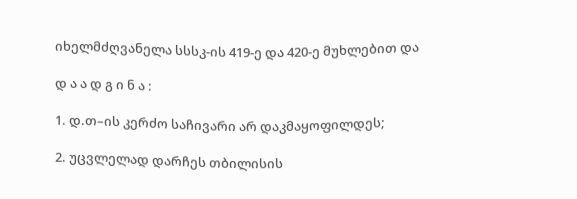იხელმძღვანელა სსსკ-ის 419-ე და 420-ე მუხლებით და

დ ა ა დ გ ი ნ ა :

1. დ.თ–ის კერძო საჩივარი არ დაკმაყოფილდეს;

2. უცვლელად დარჩეს თბილისის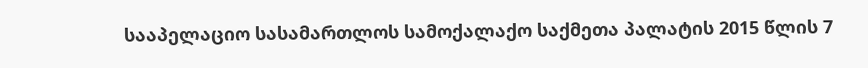სააპელაციო სასამართლოს სამოქალაქო საქმეთა პალატის 2015 წლის 7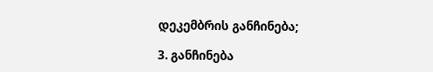დეკემბრის განჩინება;

3. განჩინება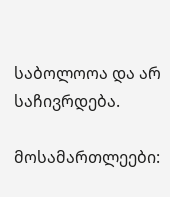საბოლოოა და არ საჩივრდება.

მოსამართლეები: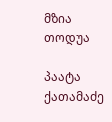მზია თოდუა

პაატა ქათამაძე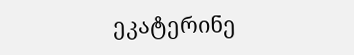ეკატერინე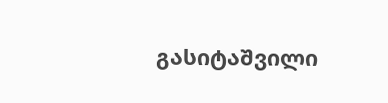გასიტაშვილი